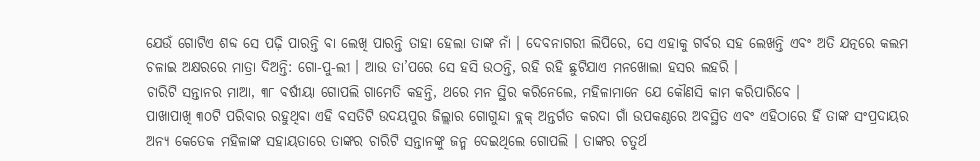ଯେଉଁ ଗୋଟିଏ ଶବ୍ଦ ସେ ପଢ଼ି ପାରନ୍ତି ବା ଲେଖି ପାରନ୍ତି ତାହା ହେଲା ତାଙ୍କ ନାଁ । ଦେବନାଗରୀ ଲିପିରେ, ସେ ଏହାକୁ ଗର୍ବର ସହ ଲେଖନ୍ତି ଏବଂ ଅତି ଯତ୍ନରେ କଲମ ଚଳାଇ ଅକ୍ଷରରେ ମାତ୍ରା ଦିଅନ୍ତି: ଗୋ-ପୁ-ଲୀ । ଆଉ ତା’ପରେ ସେ ହସି ଉଠନ୍ତି, ରହି ରହି ଛୁଟିଯାଏ ମନଖୋଲା ହସର ଲହରି ।
ଚାରିଟି ସନ୍ତାନର ମାଆ, ୩୮ ବର୍ଷୀୟା ଗୋପଲି ଗାମେତି କହନ୍ତି, ଥରେ ମନ ସ୍ଥିର କରିନେଲେ, ମହିଳାମାନେ ଯେ କୌଣସି କାମ କରିପାରିବେ ।
ପାଖାପାଖି ୩୦ଟି ପରିବାର ରହୁଥିବା ଏହି ବସତିଟି ଉଦୟପୁର ଜିଲ୍ଲାର ଗୋଗୁନ୍ଦା ବ୍ଲକ୍ ଅନ୍ତର୍ଗତ କରଦା ଗାଁ ଉପକଣ୍ଠରେ ଅବସ୍ଥିତ ଏବଂ ଏହିଠାରେ ହିଁ ତାଙ୍କ ସଂପ୍ରଦାୟର ଅନ୍ୟ କେତେକ ମହିଳାଙ୍କ ସହାୟତାରେ ତାଙ୍କର ଚାରିଟି ସନ୍ତାନଙ୍କୁ ଜନ୍ମ ଦେଇଥିଲେ ଗୋପଲି । ତାଙ୍କର ଚତୁର୍ଥ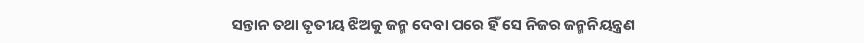ସନ୍ତାନ ତଥା ତୃତୀୟ ଝିଅକୁ ଜନ୍ମ ଦେବା ପରେ ହିଁ ସେ ନିଜର ଜନ୍ମନିୟନ୍ତ୍ରଣ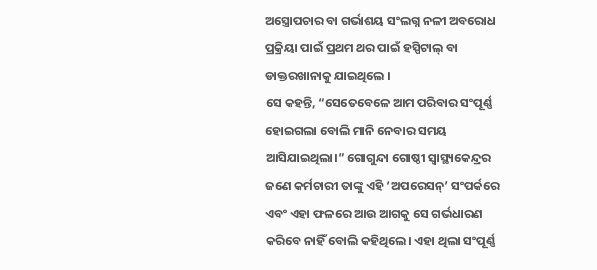ଅସ୍ତ୍ରୋପଚାର ବା ଗର୍ଭାଶୟ ସଂଲଗ୍ନ ନଳୀ ଅବରୋଧ ପ୍ରକ୍ରିୟା ପାଇଁ ପ୍ରଥମ ଥର ପାଇଁ ହସ୍ପିଟାଲ୍ ବା ଡାକ୍ତରଖାନାକୁ ଯାଇଥିଲେ ।
ସେ କହନ୍ତି, “ସେତେବେଳେ ଆମ ପରିବାର ସଂପୂର୍ଣ୍ଣ ହୋଇଗଲା ବୋଲି ମାନି ନେବାର ସମୟ ଆସିଯାଇଥିଲା।” ଗୋଗୁନ୍ଦା ଗୋଷ୍ଠୀ ସ୍ୱାସ୍ଥ୍ୟକେନ୍ଦ୍ରର ଜଣେ କର୍ମଚାରୀ ତାଙ୍କୁ ଏହି ‘ଅପରେସନ୍’ ସଂପର୍କରେ ଏବଂ ଏହା ଫଳରେ ଆଉ ଆଗକୁ ସେ ଗର୍ଭଧାରଣ କରିବେ ନାହିଁ ବୋଲି କହିଥିଲେ। ଏହା ଥିଲା ସଂପୂର୍ଣ୍ଣ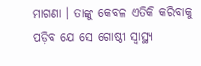ମାଗଣା । ତାଙ୍କୁ କେବଳ ଏତିକି କରିବାକୁ ପଡ଼ିବ ଯେ ସେ ଗୋଷ୍ଠୀ ସ୍ୱାସ୍ଥ୍ୟ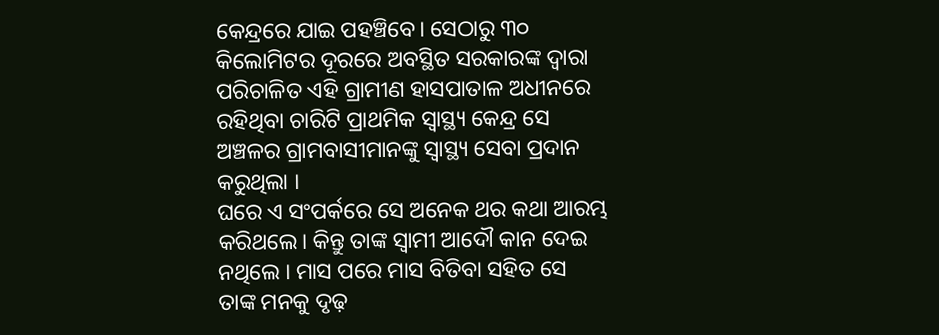କେନ୍ଦ୍ରରେ ଯାଇ ପହଞ୍ଚିବେ। ସେଠାରୁ ୩୦ କିଲୋମିଟର ଦୂରରେ ଅବସ୍ଥିତ ସରକାରଙ୍କ ଦ୍ୱାରା ପରିଚାଳିତ ଏହି ଗ୍ରାମୀଣ ହାସପାତାଳ ଅଧୀନରେ ରହିଥିବା ଚାରିଟି ପ୍ରାଥମିକ ସ୍ୱାସ୍ଥ୍ୟ କେନ୍ଦ୍ର ସେ ଅଞ୍ଚଳର ଗ୍ରାମବାସୀମାନଙ୍କୁ ସ୍ୱାସ୍ଥ୍ୟ ସେବା ପ୍ରଦାନ କରୁଥିଲା ।
ଘରେ ଏ ସଂପର୍କରେ ସେ ଅନେକ ଥର କଥା ଆରମ୍ଭ କରିଥଲେ। କିନ୍ତୁ ତାଙ୍କ ସ୍ୱାମୀ ଆଦୌ କାନ ଦେଇ ନଥିଲେ । ମାସ ପରେ ମାସ ବିତିବା ସହିତ ସେ ତାଙ୍କ ମନକୁ ଦୃଢ଼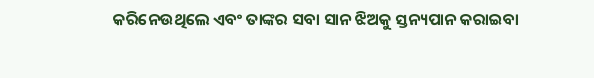କରିନେଉଥିଲେ ଏବଂ ତାଙ୍କର ସବା ସାନ ଝିଅକୁ ସ୍ତନ୍ୟପାନ କରାଇବା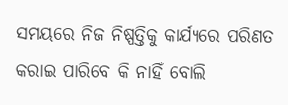ସମୟରେ ନିଜ ନିଷ୍ପତ୍ତିକୁ କାର୍ଯ୍ୟରେ ପରିଣତ କରାଇ ପାରିବେ କି ନାହିଁ ବୋଲି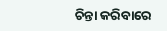ଚିନ୍ତା କରିବାରେ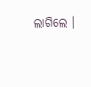ଲାଗିଲେ ।